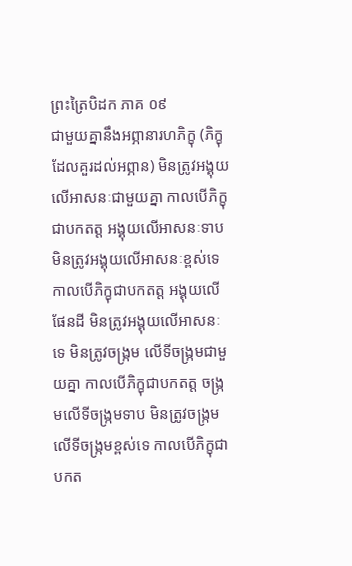ព្រះត្រៃបិដក ភាគ ០៩
ជាមួយគ្នានឹងអព្ភានារហភិក្ខុ (ភិក្ខុដែលគួរដល់អព្ភាន) មិនត្រូវអង្គុយលើអាសនៈជាមួយគ្នា កាលបើភិក្ខុជាបកតត្ត អង្គុយលើអាសនៈទាប មិនត្រូវអង្គុយលើអាសនៈខ្ពស់ទេ កាលបើភិក្ខុជាបកតត្ត អង្គុយលើផែនដី មិនត្រូវអង្គុយលើអាសនៈទេ មិនត្រូវចង្ក្រម លើទីចង្ក្រមជាមួយគ្នា កាលបើភិក្ខុជាបកតត្ត ចង្ក្រមលើទីចង្ក្រមទាប មិនត្រូវចង្ក្រម លើទីចង្ក្រមខ្ពស់ទេ កាលបើភិក្ខុជាបកត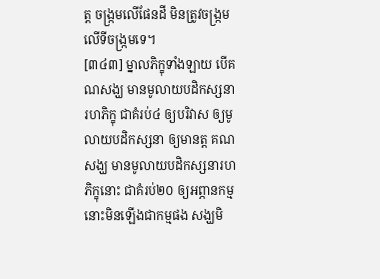ត្ត ចង្ក្រមលើផែនដី មិនត្រូវចង្ក្រមលើទីចង្ក្រមទេ។
[៣៤៣] ម្នាលភិក្ខុទាំងឡាយ បើគណសង្ឃ មានមូលាយបដិកស្សនារហភិក្ខុ ជាគំរប់៤ ឲ្យបរិវាស ឲ្យមូលាយបដិកស្សនា ឲ្យមានត្ត គណសង្ឃ មានមូលាយបដិកស្សនារហភិក្ខុនោះ ជាគំរប់២០ ឲ្យអព្ភានកម្ម នោះមិនឡើងជាកម្មផង សង្ឃមិ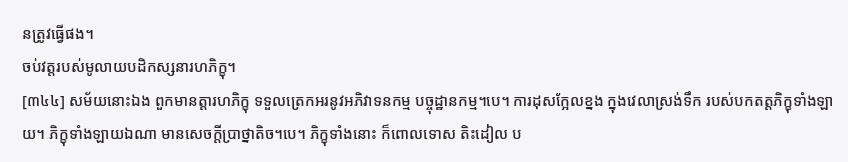នត្រូវធ្វើផង។
ចប់វត្តរបស់មូលាយបដិកស្សនារហភិក្ខុ។
[៣៤៤] សម័យនោះឯង ពួកមានត្តារហភិក្ខុ ទទួលត្រេកអរនូវអភិវាទនកម្ម បច្ចុដ្ឋានកម្ម។បេ។ ការដុសក្អែលខ្នង ក្នុងវេលាស្រង់ទឹក របស់បកតត្តភិក្ខុទាំងឡាយ។ ភិក្ខុទាំងឡាយឯណា មានសេចក្តីប្រាថ្នាតិច។បេ។ ភិក្ខុទាំងនោះ ក៏ពោលទោស តិះដៀល ប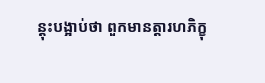ន្តុះបង្អាប់ថា ពួកមានត្តារហភិក្ខុ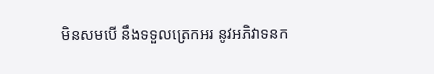មិនសមបើ នឹងទទួលត្រេកអរ នូវអភិវាទនក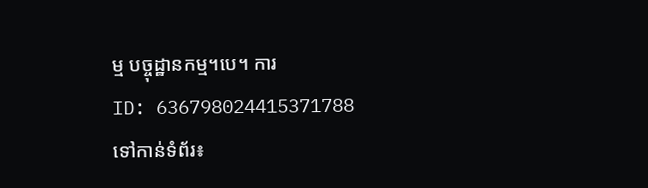ម្ម បច្ចុដ្ឋានកម្ម។បេ។ ការ
ID: 636798024415371788
ទៅកាន់ទំព័រ៖